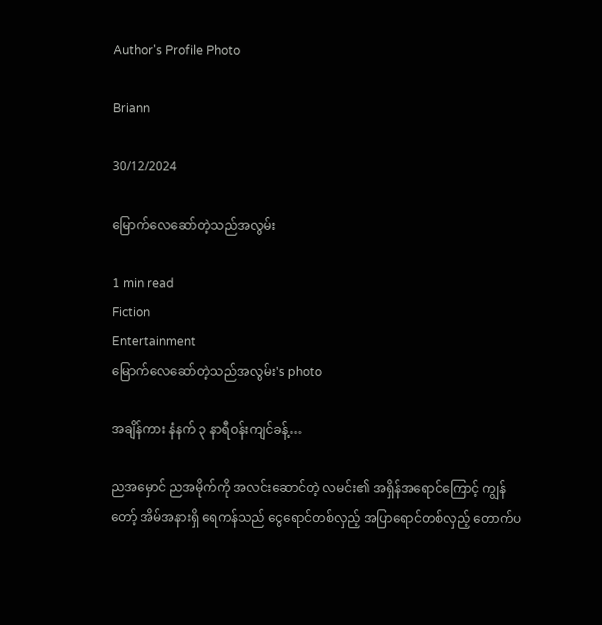Author's Profile Photo

Briann

30/12/2024

မြောက်လေဆော်တဲ့သည်အလွမ်း

1 min read
Fiction
Entertainment
မြောက်လေဆော်တဲ့သည်အလွမ်း's photo

အချိန်ကား နံနက် ၃ နာရီဝန်းကျင်ခန့်…

ညအမှောင် ညအမိုက်ကို အလင်းဆောင်တဲ့ လမင်း၏ အရှိန်အရောင်ကြောင့် ကျွန်တော့် အိမ်အနားရှိ ရေကန်သည် ငွေရောင်တစ်လှည့် အပြာရောင်တစ်လှည့် တောက်ပ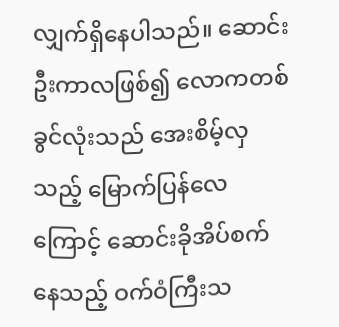လျှက်ရှိနေပါသည်။ ဆောင်းဦးကာလဖြစ်၍ လောကတစ်ခွင်လုံးသည် အေးစိမ့်လှသည့် မြောက်ပြန်လေ
ကြောင့် ဆောင်းခိုအိပ်စက်နေသည့် ဝက်ဝံကြီးသ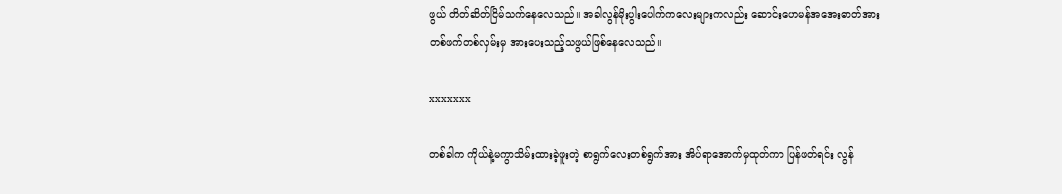ဖွယ် တိတ်ဆိတ်ငြိမ်သက်နေလေသည်။ အခါလွန်မိုးပွါးပေါက်ကလေးများကလည်း ဆောင်းဟေမန်အအေးဓာတ်အား တစ်ဖက်တစ်လှမ်းမှ အားပေးသည့်သဖွယ်ဖြစ်နေလေသည်။

xxxxxxx

တစ်ခါက ကိုယ်နဲ့မကွာသိမ်းထားခဲ့ဖူးတဲ့ စာရွက်လေးတစ်ရွက်အား အိပ်ရာအောက်မှထုတ်ကာ ပြန်ဖတ်ရင်း လွန်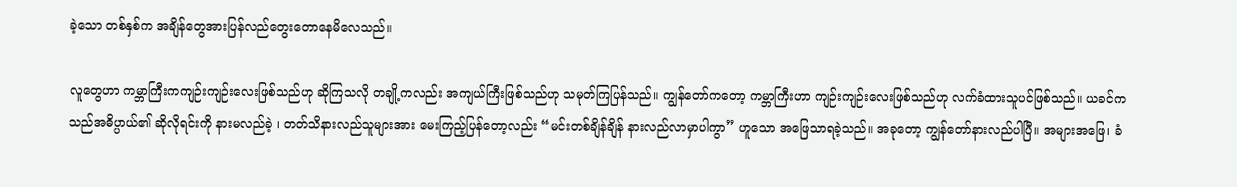ခဲ့သော တစ်နှစ်က အချိန်တွေအားပြန်လည်တွေးတောနေမိလေသည်။

လူတွေဟာ ကမ္ဘာကြီးကကျဉ်းကျဉ်းလေးဖြစ်သည်ဟု ဆိုကြသလို တချို့ကလည်း အကျယ်ကြီးဖြစ်သည်ဟု သမုတ်ကြပြန်သည်။ ကျွန်တော်ကတော့ ကမ္ဘာကြီးဟာ ကျဉ်းကျဉ်းလေးဖြစ်သည်ဟု လက်ခံထားသူပင်ဖြစ်သည်။ ယခင်က သည်အဓိပ္ပာယ်၏ ဆိုလိုရင်းကို နားမလည်ခဲ့ ၊ တတ်သိနားလည်သူများအား မေးကြည့်ပြန်တော့လည်း “မင်းတစ်ချိန်ချိန် နားလည်လာမှာပါကွာ” ဟူသော အဖြေသာရခဲ့သည်။ အခုတော့ ကျွန်တော်နားလည်ပါပြီ။ အများအဖြေ၊ ခံ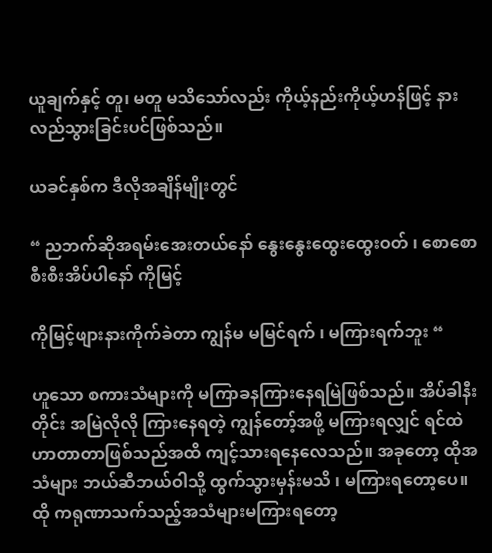ယူချက်နှင့် တူ၊ မတူ မသိသော်လည်း ကိုယ့်နည်းကိုယ့်ဟန်ဖြင့် နားလည်သွားခြင်းပင်ဖြစ်သည်။

ယခင်နှစ်က ဒီလိုအချိန်မျိုးတွင်

“ ညဘက်ဆိုအရမ်းအေးတယ်နော် နွေးနွေးထွေးထွေးဝတ် ၊ စောစောစီးစီးအိပ်ပါနော် ကိုမြင့်

ကိုမြင့်ဖျားနားကိုက်ခဲတာ ကျွန်မ မမြင်ရက် ၊ မကြားရက်ဘူး “

ဟူသော စကားသံများကို မကြာခနကြားနေရမြဲဖြစ်သည်။ အိပ်ခါနီးတိုင်း အမြဲလိုလို ကြားနေရတဲ့ ကျွန်တော့်အဖို့ မကြားရလျှင် ရင်ထဲ ဟာတာတာဖြစ်သည်အထိ ကျင့်သားရနေလေသည်။ အခုတော့ ထိုအသံများ ဘယ်ဆီဘယ်ဝါသို့ ထွက်သွားမှန်းမသိ ၊ မကြားရတော့ပေ။
ထို ကရုဏာသက်သည့်အသံများမကြားရတော့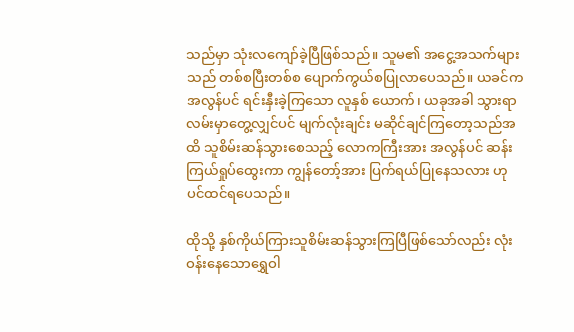သည်မှာ သုံးလကျော်ခဲ့ပြီဖြစ်သည်။ သူမ၏ အငွေ့အသက်များသည် တစ်စပြီးတစ်စ ပျောက်ကွယ်စပြုလာပေသည်။ ယခင်က အလွန်ပင် ရင်းနှီးခဲ့ကြသော လူနှစ် ယောက်၊ ယခုအခါ သွားရာလမ်းမှာတွေ့လျှင်ပင် မျက်လုံးချင်း မဆိုင်ချင်ကြတော့သည်အထိ သူစိမ်းဆန်သွားစေသည့် လောကကြီးအား အလွန်ပင် ဆန်းကြယ်ရှုပ်ထွေးကာ ကျွန်တော့်အား ပြက်ရယ်ပြုနေသလား ဟုပင်ထင်ရပေသည်။

ထိုသို့ နှစ်ကိုယ်ကြားသူစိမ်းဆန်သွားကြပြီဖြစ်သော်လည်း လုံးဝန်းနေသောရွှေဝါ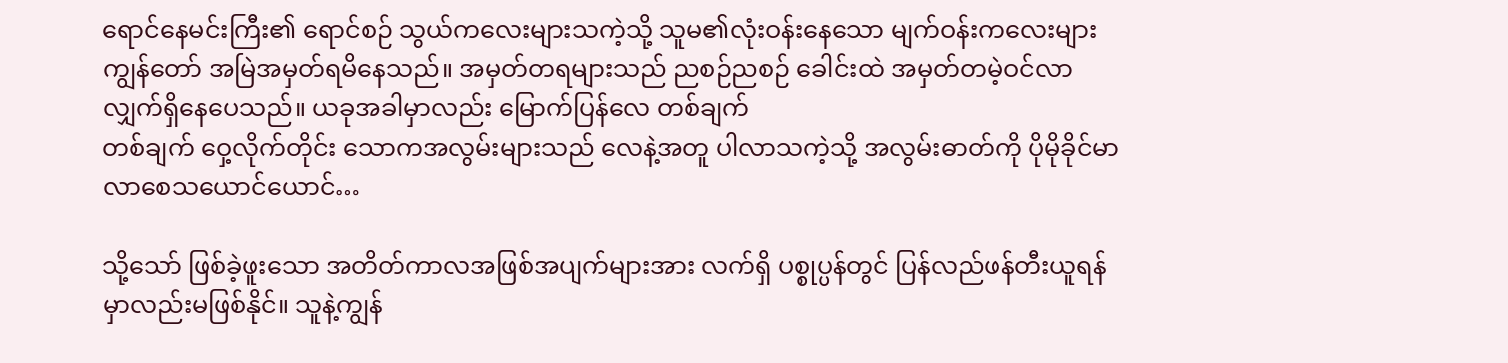ရောင်နေမင်းကြီး၏ ရောင်စဉ် သွယ်ကလေးများသကဲ့သို့ သူမ၏လုံးဝန်းနေသော မျက်ဝန်းကလေးများ ကျွန်တော် အမြဲအမှတ်ရမိနေသည်။ အမှတ်တရများသည် ညစဉ်ညစဉ် ခေါင်းထဲ အမှတ်တမဲ့ဝင်လာလျှက်ရှိနေပေသည်။ ယခုအခါမှာလည်း မြောက်ပြန်လေ တစ်ချက်
တစ်ချက် ဝှေ့လိုက်တိုင်း သောကအလွမ်းများသည် လေနဲ့အတူ ပါလာသကဲ့သို့ အလွမ်းဓာတ်ကို ပိုမိုခိုင်မာလာစေသယောင်ယောင်…

သို့သော် ဖြစ်ခဲ့ဖူးသော အတိတ်ကာလအဖြစ်အပျက်များအား လက်ရှိ ပစ္စုပ္ပန်တွင် ပြန်လည်ဖန်တီးယူရန်မှာလည်းမဖြစ်နိုင်။ သူနဲ့ကျွန်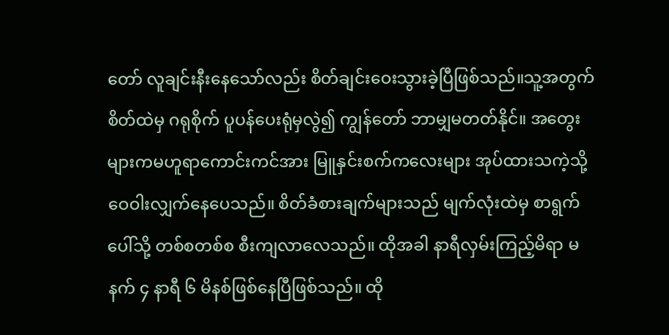တော် လူချင်းနီးနေသော်လည်း စိတ်ချင်းဝေးသွားခဲ့ပြီဖြစ်သည်။သူ့အတွက်စိတ်ထဲမှ ဂရုစိုက် ပူပန်ပေးရုံမှလွဲ၍ ကျွန်တော် ဘာမျှမတတ်နိုင်။ အတွေးများကမဟူရာကောင်းကင်အား မြူနှင်းစက်ကလေးများ အုပ်ထားသကဲ့သို့ ဝေဝါးလျှက်နေပေသည်။ စိတ်ခံစားချက်များသည် မျက်လုံးထဲမှ စာရွက်ပေါ်သို့ တစ်စတစ်စ စီးကျလာလေသည်။ ထိုအခါ နာရီလှမ်းကြည့်မိရာ မနက် ၄ နာရီ ၆ မိနစ်ဖြစ်နေပြီဖြစ်သည်။ ထို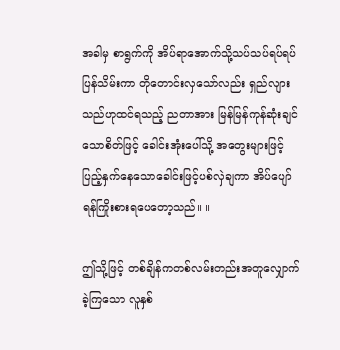အခါမှ စာရွက်ကို အိပ်ရာအောက်သို့သပ်သပ်ရပ်ရပ်ပြန်သိမ်းကာ တိုတောင်းလှသော်လည်း ရှည်လျားသည်ဟုထင်ရသည့် ညတာအား မြန်မြန်ကုန်ဆုံးချင်သောစိတ်ဖြင့် ခေါင်းအုံးပေါ်သို့ အတွေးများဖြင့်ပြည့်နှက်နေသောခေါင်းဖြင့်ပစ်လှဲချကာ အိပ်ပျော်ရန်ကြိုးစားရပေတော့သည်။ ။

ဤသို့ဖြင့် တစ်ချိန်ကတစ်လမ်းတည်းအတူလျှောက်ခဲ့ကြသော လူနှစ်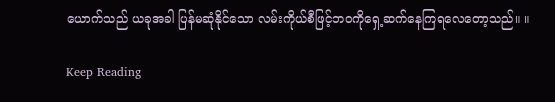ယောက်သည် ယခုအခါ ပြန်မဆုံနိုင်သော လမ်းကိုယ်စီဖြင့်ဘဝကိုရှေ့ဆက်နေကြရလေတော့သည်။ ။

Keep Reading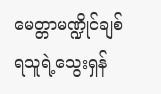မေတ္တာမဏ္ဍိုင်ချစ်ရသူရဲ့သွေးရှန်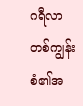ဂရီလာတစ်ကျွန်းစံ၏အ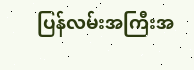ပြန်လမ်းအကြီးအ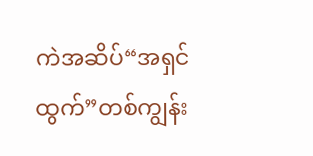ကဲအဆိပ်“အရှင်ထွက်”တစ်ကျွန်း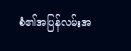စံ၏အပြန်လမ်းအ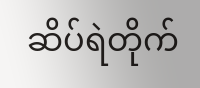ဆိပ်ရဲတိုက်